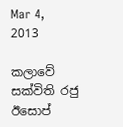Mar 4, 2013

කලාවේ සක්විති රජු ඊසොප්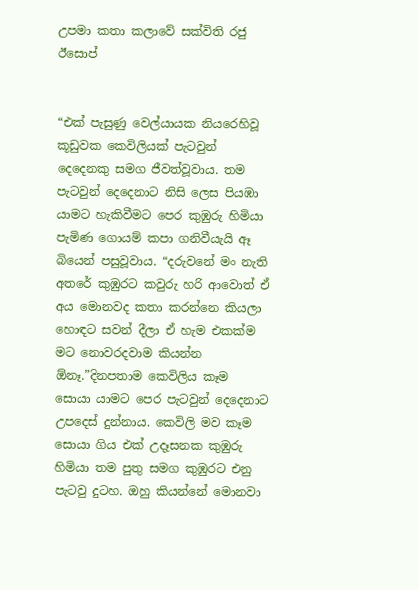උපමා කතා කලාවේ සක්විති රජු ඊසොප්


“එක් පැසුණු වෙල්යායක නියරෙහිවූ කූඩුවක කෙවිලියක් පැටවුන් දෙදෙනකු සමග ජීවත්වූවාය. තම පැටවුන් දෙදෙනාට නිසි ලෙස පියඹා යාමට හැකිවීමට පෙර කුඹුරු හිමියා පැමිණ ගොයම් කපා ගනිවීයැයි ඈ බියෙන් පසුවූවාය. “දරුවනේ මං නැති අතරේ කුඹුරට කවුරු හරි ආවොත් ඒ අය මොනවද කතා කරන්නෙ කියලා හොඳට සවන් දීලා ඒ හැම එකක්ම මට නොවරදවාම කියන්න ඕනෑ.”දිනපතාම කෙවිලිය කෑම සොයා යාමට පෙර පැටවුන් දෙදෙනාට උපදෙස් දුන්නාය. කෙවිලි මව කෑම සොයා ගිය එක් උදෑසනක කුඹුරු හිමියා තම පුතු සමග කුඹුරට එනු පැටවු දුටහ. ඔහු කියන්නේ මොනවා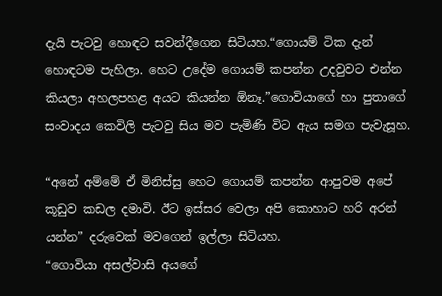දැයි පැටවු හොඳට සවන්දීගෙන සිටියහ.“ගොයම් ටික දැන් හොඳටම පැහිලා. හෙට උදේම ගොයම් කපන්න උදවුවට එන්න කියලා අහලපහළ අයට කියන්න ඕනෑ.”ගොවියාගේ හා පුතාගේ සංවාදය කෙවිලි පැටවු සිය මව පැමිණි විට ඇය සමග පැවැසූහ.

“අනේ අම්මේ ඒ මිනිස්සු හෙට ගොයම් කපන්න ආපුවම අපේ කූඩුව කඩල දමාවි. ඊට ඉස්සර වෙලා අපි කොහාට හරි අරන් යන්න” දරුවෙක් මවගෙන් ඉල්ලා සිටියහ.
“ගොවියා අසල්වාසි අයගේ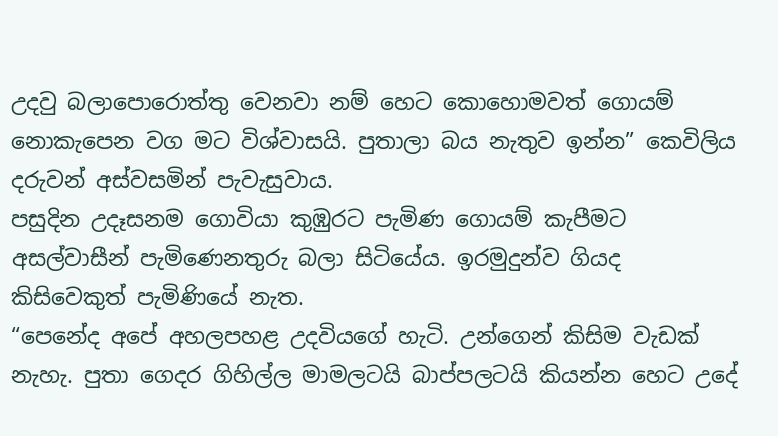උදවු බලා‍පොරොත්තු වෙනවා නම් හෙට කොහොමවත් ගොයම් නොකැපෙන වග මට විශ්වාසයි. පුතාලා බය නැතුව ඉන්න” කෙවිලිය දරුවන් අස්වසමින් පැවැසුවාය.
පසුදින උදෑසනම ගොවියා කුඹුරට පැමිණ ගොයම් කැපීමට අසල්වාසීන් පැමිණෙනතුරු බලා සිටියේය. ඉරමුදුන්ව ගියද කිසිවෙකුත් පැමිණියේ නැත.
“පෙනේද අපේ අහලපහළ උදවියගේ හැටි. උන්ගෙන් කිසිම වැඩක් නැහැ. පුතා ගෙදර ගිහිල්ල මාමලටයි බාප්පලටයි කියන්න හෙට උදේ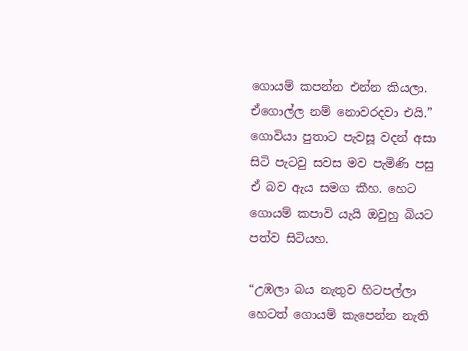ගොයම් කපන්න එන්න කියලා. ඒගොල්ල නම් නොවරදවා එයි.”
ගොවියා පුතාට පැවසූ වදන් අසා සිටි පැටවු සවස මව පැමිණි පසු ඒ බව ඇය සමග කීහ. හෙට ගොයම් කපාවි යැයි ඔවුහු බියට පත්ව සිටියහ.

“උඹලා බය නැතුව හිටපල්ලා හෙටත් ගොයම් කැපෙන්න නැති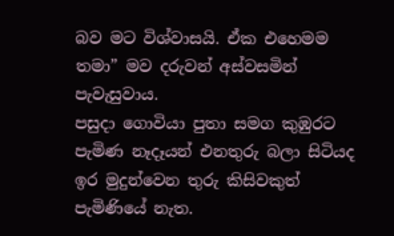බව මට විශ්වාසයි. ඒක එහෙමම තමා” මව දරුවන් අස්වසමින් පැවැසුවාය.
පසුදා ගොවියා පුතා සමග කුඹුරට පැමිණ නෑදෑයන් එනතුරු බලා සිටියද ඉර මුදුන්වෙන තුරු කිසිවකුත් පැමිණියේ නැත.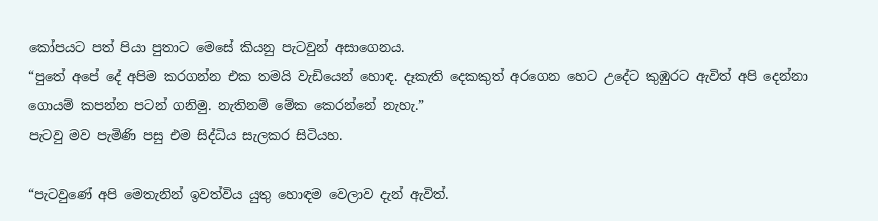කෝපයට පත් පියා පුතාට මෙසේ කියනු පැටවුන් අසාගෙනය.
“පුතේ අපේ දේ අපිම කරගන්න එක තමයි වැඩියෙන් හොඳ. දෑකැති දෙකකුත් අරගෙන හෙට උදේට කුඹුරට ඇවිත් අපි දෙන්නා ගොයම් කපන්න පටන් ගනිමු. නැතිනම් මේක කෙරන්නේ නැහැ.”
පැටවු මව පැමිණි පසු එම සිද්ධිය සැලකර සිටියහ.

“පැටවුණේ අපි මෙතැනින් ඉවත්විය යුතු හොඳම වෙලාව දැන් ඇවිත්.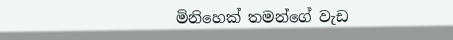මිනිහෙක් තමන්ගේ වැඩ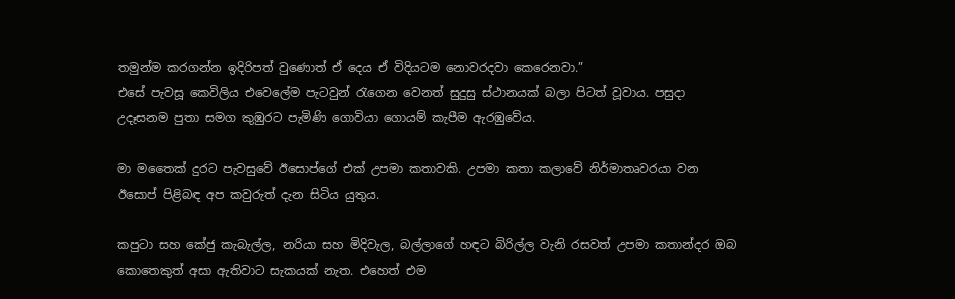තමුන්ම කරගන්න ඉදිරිපත් වුණොත් ඒ දෙය ඒ විදියටම නොවරදවා කෙරෙනවා.”
එසේ පැවසූ කෙවිලිය එවෙ‍ලේම පැටවුන් රැගෙන වෙනත් සුදුසු ස්ථානයක් බලා පිටත් වූවාය. පසුදා උදෑසනම පුතා සමග කුඹුරට පැමිණි ගොවියා ගොයම් කැපීම ඇරඹුවේය.

මා මතෛක් දුරට පැවසුවේ ඊසොප්ගේ එක් උපමා කතාවකි. උපමා කතා කලාවේ නිර්මාතෘවරයා වන ඊසොප් පිළිබඳ අප කවුරුත් දැන සිටිය යුතුය.

කපුටා සහ කේජු කැබැල්ල, නරියා සහ මිදිවැල, බල්ලාගේ හඳට බිරිල්ල වැනි රසවත් උපමා කතාන්දර ඔබ කොතෙකුත් අසා ඇතිවාට සැකයක් නැත. එහෙත් එම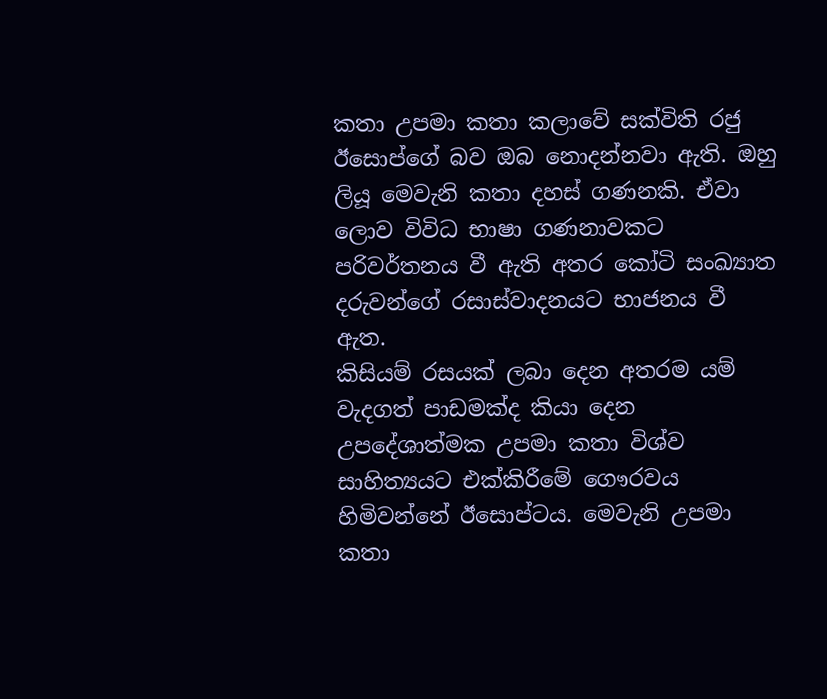කතා උපමා කතා කලාවේ සක්විති රජු ඊසොප්ගේ බව ඔබ නොදන්නවා ඇති. ඔහු ලියූ මෙවැනි කතා දහස් ගණනකි. ඒවා ලොව විවිධ භාෂා ගණනාවකට පරිවර්තනය වී ඇති අතර කෝටි සංඛ්‍යාත දරුවන්ගේ රසාස්වාදනයට භාජනය වී ඇත.
කිසියම් රසයක් ලබා දෙන අතරම යම් වැදගත් පාඩමක්ද කියා දෙන උපදේශාත්මක උපමා කතා විශ්ව සාහිත්‍යයට එක්කිරීමේ ගෞරවය හිමිවන්නේ ඊසොප්ටය. මෙවැනි උපමා කතා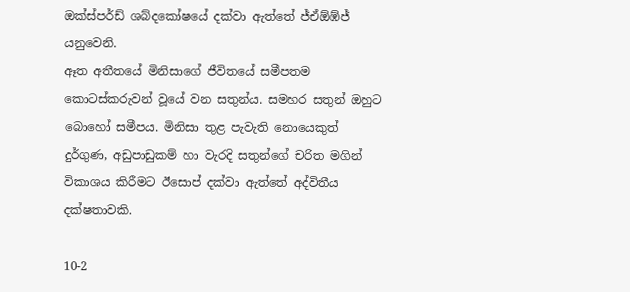ඔක්ස්පර්ඩ් ශබ්දකෝෂයේ දක්වා ඇත්තේ ජ්ඒඕඹ්ජ් යනුවෙනි.
ඈත අතීතයේ මිනිසාගේ ජීවිතයේ සමීපතම කොටස්කරුවන් වූයේ වන සතුන්ය. සමහර සතුන් ඔහුට බොහෝ සමීපය. මිනිසා තුළ පැවැති නොයෙකුත් දුර්ගුණ, අඩුපාඩුකම් හා වැරදි සතුන්ගේ චරිත මගින් විකාශය කිරීමට ඊසොප් දක්වා ඇත්තේ අද්විතීය දක්ෂතාවකි.

10-2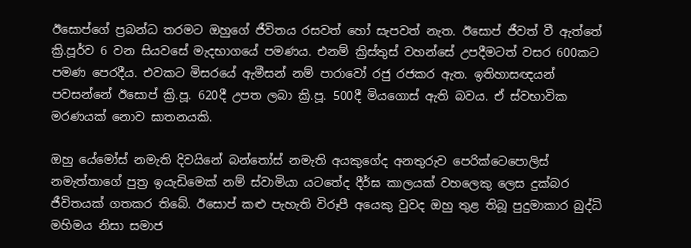ඊසොප්ගේ ප්‍රබන්ධ තරමට ඔහුගේ ජීවිතය රසවත් හෝ සැපවත් නැත. ඊසොප් ජීවත් වී ඇත්තේ ක්‍රි.පූර්ව 6 වන සියවසේ මැදභාගයේ පමණය. එනම් ක්‍රිස්තුස් වහන්සේ උපදීමටත් වසර 600කට පමණ පෙරදීය. එවකට මිසරයේ ඇමීසන් නම් පාරාවෝ රජු රජකර ඇත. ඉතිහාසඥයන් පවසන්නේ ඊසොප් ක්‍රි.පූ. 620දී උපත ලබා ක්‍රි.පූ. 500දී මියගොස් ඇති බවය. ඒ ස්වභාවික මරණයක් නොව ඝාතනයකි.

ඔහු යේමෝස් නමැති දිවයිනේ බන්තෝස් නමැති අයකුගේද අනතුරුව පෙරික්ටෙ‍පොලිස් නමැත්තාගේ පුත්‍ර ඉයැඩිමෙක් නම් ස්වාමියා යටතේද දීර්ඝ කාලයක් වහලෙකු ලෙස දුක්බර ජීවිතයක් ගතකර තිබේ. ඊසොප් කළු පැහැති විරූපී අයෙකු වුවද ඔහු තුළ තිබූ පුදුමාකාර බුද්ධි මහිමය නිසා සමාජ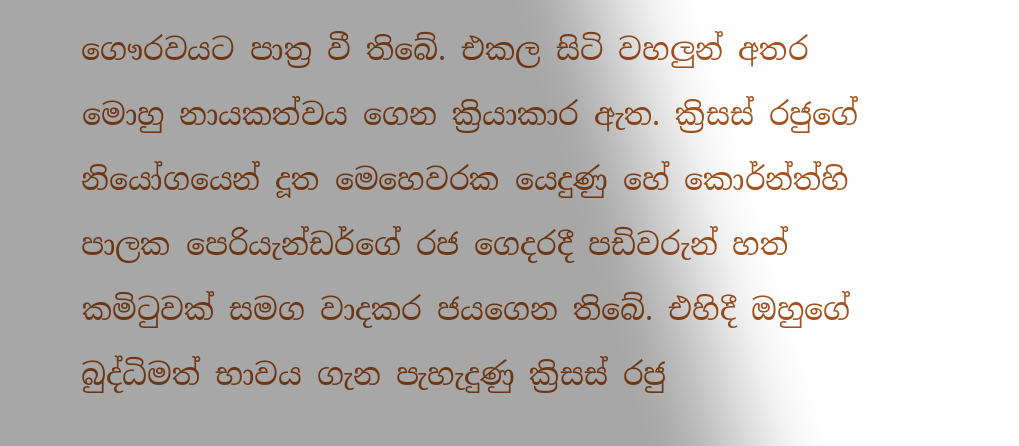ගෞරවයට පාත්‍ර වී තිබේ. එකල සිටි වහලුන් අතර මොහු නායකත්වය ගෙන ක්‍රියාකාර ඇත. ක්‍රිසස් රජුගේ නියෝගයෙන් දූත මෙහෙවරක යෙදුණු හේ කොර්න්ත්හි පාලක පෙරියැන්ඩර්ගේ රජ ගෙදරදී පඩිවරුන් හත් කමිටුවක් සමග වාදකර ජයගෙන තිබේ. එහිදී ඔහුගේ බුද්ධිමත් භාවය ගැන පැහැදුණු ක්‍රිසස් රජු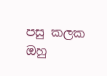පසු කලක ඔහු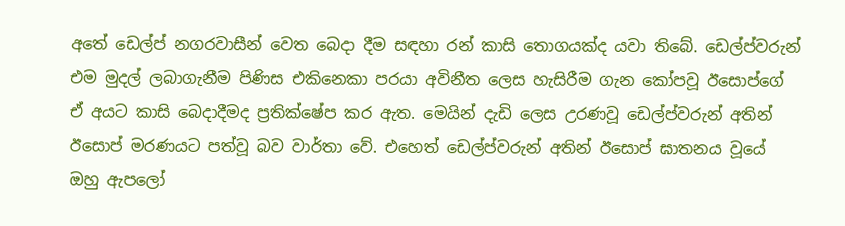අතේ ඩෙල්ප් නගරවාසීන් වෙත බෙදා දීම සඳහා රන් කාසි තොගයක්ද යවා තිබේ. ඩෙල්ප්වරුන් එම මුදල් ලබාගැනීම පිණිස එකිනෙකා පරයා අවිනීත ලෙස හැසිරීම ගැන කෝපවූ ඊසොප්ගේ ඒ අයට කාසි බෙදාදීමද ප්‍රතික්ෂේප කර ඇත. මෙයින් දැඩි ලෙස උරණවූ ඩෙල්ප්වරුන් අතින් ඊසොප් මරණයට පත්වූ බව වාර්තා වේ. එහෙත් ඩෙල්ප්වරුන් අතින් ඊසොප් ඝාතනය වූයේ ඔහු ඇපලෝ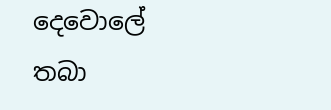දෙවො‍ලේ තබා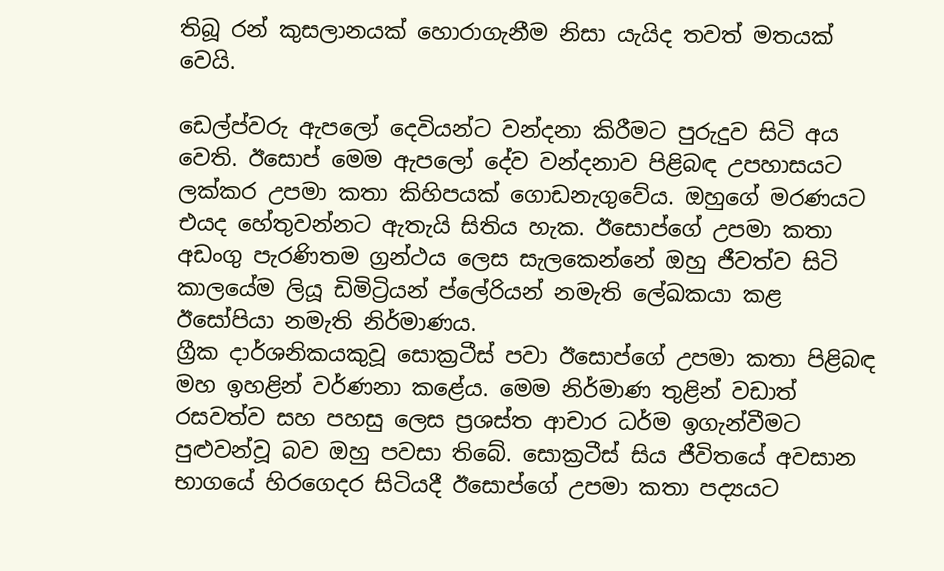තිබූ රන් කුසලානයක් හොරාගැනීම නිසා යැයිද තවත් මතයක් වෙයි.

ඩෙල්ප්වරු ඇපලෝ දෙවියන්ට වන්දනා කිරීමට පුරුදුව සිටි අය වෙති. ඊසොප් මෙම ඇපලෝ දේව වන්දනාව පිළිබඳ උපහාසයට ලක්කර උපමා කතා කිහිපයක් ගොඩනැගුවේය. ඔහුගේ මරණයට එයද හේතුවන්නට ඇතැයි සිතිය හැක. ඊසොප්ගේ උපමා කතා අඩංගු පැරණිතම ග්‍රන්ථය ලෙස සැලකෙන්නේ ඔහු ජීවත්ව සිටි කාලයේම ලියූ ඩිමිට්‍රියන් ප්‍ලේරියන් නමැති ‍ලේඛකයා කළ ඊසෝපියා නමැති නිර්මාණය.
ග්‍රීක දාර්ශනිකයකුවූ සොක්‍රටීස් පවා ඊසොප්ගේ උපමා කතා පිළිබඳ මහ ඉහළින් වර්ණනා කළේය. මෙම නිර්මාණ තුළින් වඩාත් රසවත්ව සහ පහසු ලෙස ප්‍රශස්ත ආචාර ධර්ම ඉගැන්වීමට පුළුවන්වූ බව ඔහු පවසා තිබේ. සොක්‍රටීස් සිය ජීවිතයේ අවසාන භාගයේ හිරගෙදර සිටියදී ඊසොප්ගේ උපමා කතා පද්‍යයට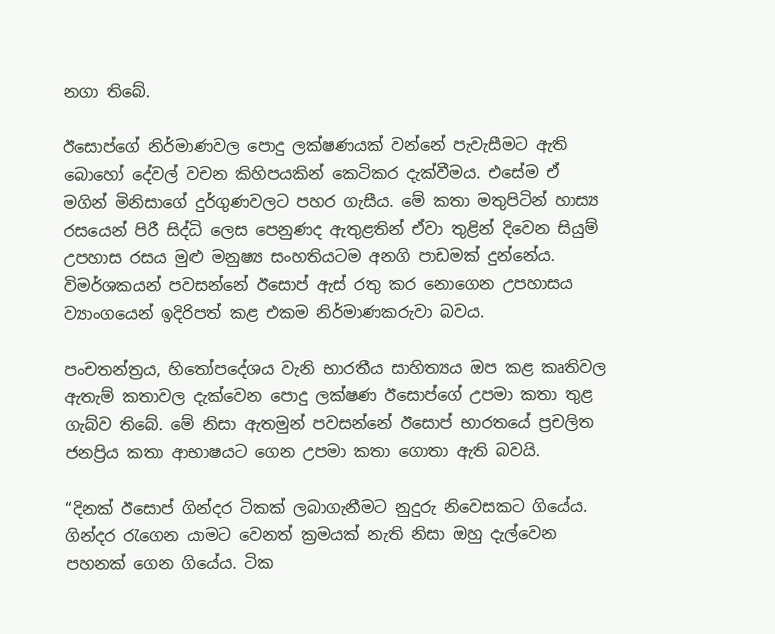නගා තිබේ.

ඊසොප්ගේ නිර්මාණවල ‍පොදු ලක්ෂණයක් වන්නේ පැවැසීමට ඇති බොහෝ දේවල් වචන කිහිපයකින් කෙටිකර දැක්වීමය. එසේම ඒ මගින් මිනිසාගේ දුර්ගුණවලට පහර ගැසීය. මේ කතා මතුපිටින් හාස්‍ය රසයෙන් පිරී සිද්ධි ලෙස පෙනුණද ඇතුළතින් ඒවා තුළින් දිවෙන සියුම් උපහාස රසය මුළු මනුෂ්‍ය සංහතියටම අනගි පාඩමක් දුන්නේය. විමර්ශකයන් පවසන්නේ ඊසොප් ඇස් රතු කර නොගෙන උපහාසය ව්‍යාංගයෙන් ඉදිරිපත් කළ එකම නිර්මාණකරුවා බවය.

පංචතන්ත්‍රය, හිතෝපදේශය වැනි භාරතීය සාහිත්‍යය ඔප කළ කෘතිවල ඇතැම් කතාවල දැක්වෙන ‍පොදු ලක්ෂණ ඊසොප්ගේ උපමා කතා තුළ ගැබ්ව තිබේ. මේ නිසා ඇතමුන් පවසන්නේ ඊසොප් භාරතයේ ප්‍රචලිත ජනප්‍රිය කතා ආභාෂයට ගෙන උපමා කතා ගොතා ඇති බවයි.

“දිනක් ඊසොප් ගින්දර ටිකක් ලබාගැනීමට නුදුරු නිවෙසකට ගියේය. ගින්දර රැගෙන යාමට වෙනත් ක්‍රමයක් නැති නිසා ඔහු දැල්වෙන පහනක් ගෙන ගියේය. ටික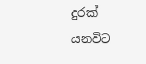දුරක් යනවිට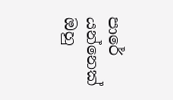පාරේ යන්නෙක් ඔහු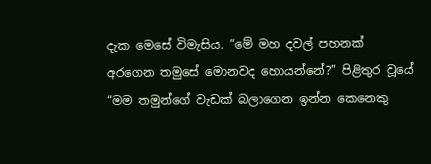දැක මෙසේ විමැසිය. “මේ මහ දවල් පහනක් අරගෙන තමුසේ මොනවද හොයන්නේ?” පිළිතුර වූයේ “මම තමුන්ගේ වැඩක් බලාගෙන ඉන්න කෙනෙකු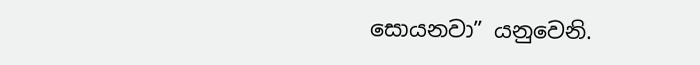සොයනවා” යනුවෙනි.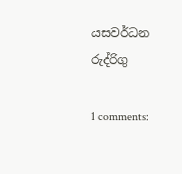යසවර්ධන රුද්රිගු

1 comments: